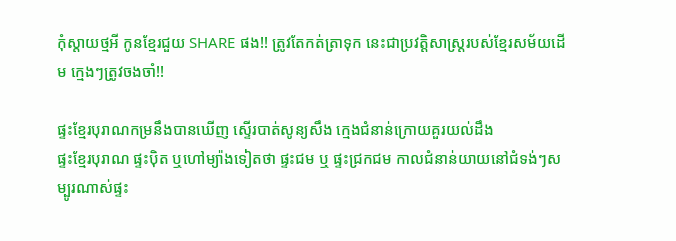កុំស្តាយថ្មអី កូនខ្មែរជួយ SHARE ផង!! ត្រូវតែកត់ត្រាទុក នេះជាប្រវត្តិសាស្ត្ររបស់ខ្មែរសម័យដើម ក្មេងៗត្រូវចងចាំ!!

ផ្ទះខ្មែរបុរាណកម្រនឹងបានឃើញ ស្ទើរបាត់សូន្យសឹង ក្មេងជំនាន់ក្រោយគួរយល់ដឹង
ផ្ទះខ្មែរបុរាណ ផ្ទះប៉ិត ឬហៅម្យ៉ាងទៀតថា ផ្ទះជម ឬ ផ្ទះជ្រកជម កាលជំនាន់យាយនៅជំទង់ៗសម្បូរណាស់ផ្ទះ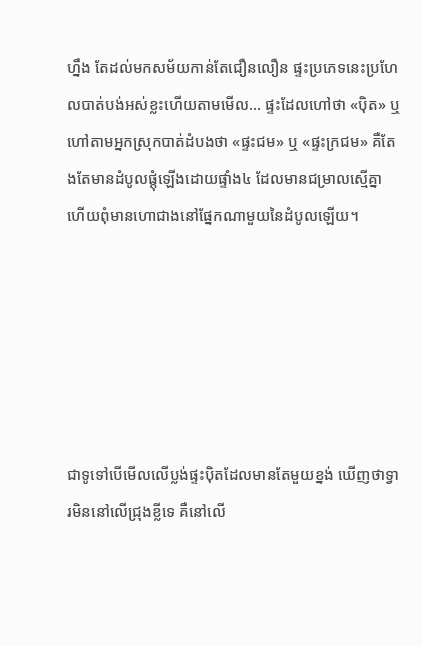ហ្នឹង តែដល់មកសម័យកាន់តែជឿនលឿន ផ្ទះប្រភេទនេះប្រហែលបាត់បង់អស់ខ្លះហើយតាមមើល… ផ្ទះដែលហៅថា «ប៉ិត» ឬហៅតាមអ្នកស្រុកបាត់ដំបងថា «ផ្ទះជម» ឬ «ផ្ទះក្រជម» គឺតែងតែមានដំបូលផ្តុំឡើងដោយផ្ទាំង៤ ដែលមានជម្រាលស្មើគ្នា ហើយពុំមានហោជាងនៅផ្នែកណាមួយនៃដំបូលឡើយ។






ជាទូទៅបើមើលលើប្លង់ផ្ទះប៉ិតដែលមានតែមួយខ្នង់ ឃើញថាទ្វារមិននៅលើជ្រុងខ្លីទេ គឺនៅលើ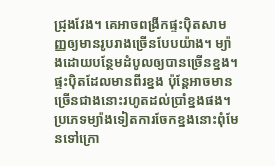ជ្រុងវែង។ គេអាចពង្រីកផ្ទះប៉ិតសាមញ្ញឲ្យមានរូបរាងច្រើនបែបយ៉ាង។ ម្យ៉ាងដោយបន្ថែមដំបូលឲ្យបានច្រើនខ្នង។ ផ្ទះប៉ិតដែលមានពីរខ្នង ប៉ុន្តែអាចមានច្រើនជាងនោះរហូតដល់ប្រាំខ្នងផង។ ប្រភេទម្យ៉ាងទៀតការចែកខ្នងនោះពុំមែនទៅក្រោ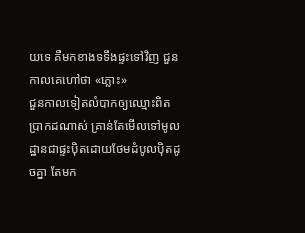យទេ គឺមកខាងទទឹងផ្ទះទៅវិញ ជួនកាលគេហៅថា «ភ្លោះ»
ជួនកាលទៀតលំបាកឲ្យឈ្មោះពិតប្រាកដណាស់ គ្រាន់តែមើលទៅមូលដ្ឋានជាផ្ទះប៉ិតដោយថែមដំបូលប៉ិតដូចគ្នា តែមក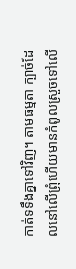កាត់ទទឹងគ្នាទៅវិញ។ តាមធម្មតា ក្បាច់ដែលនៅលើព្រុំហើយមានកំពូលស្រួចទៅលើ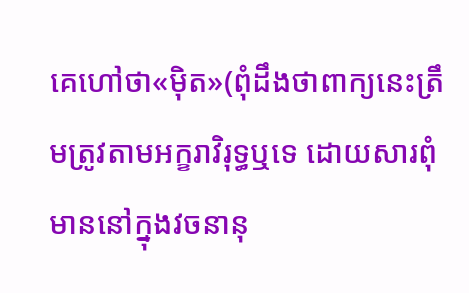គេហៅថា«ម៉ិត»(ពុំដឹងថាពាក្យនេះត្រឹមត្រូវតាមអក្ខរាវិរុទ្ធឬទេ ដោយសារពុំមាននៅក្នុងវចនានុ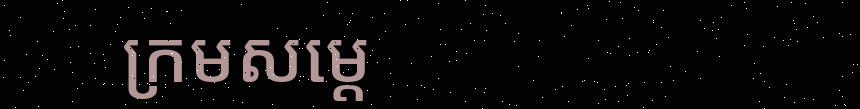ក្រមសម្តេ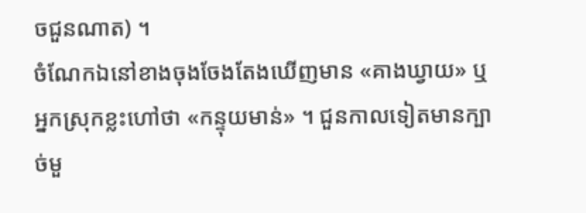ចជួនណាត) ។
ចំណែកឯនៅខាងចុងចែងតែងឃើញមាន «គាងឃ្វាយ» ឬអ្នកស្រុកខ្លះហៅថា «កន្ទុយមាន់» ។ ជួនកាលទៀតមានក្បាច់មួ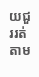យជួររត់តាម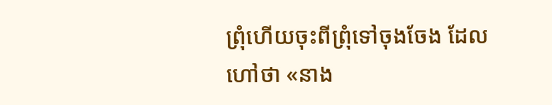ព្រុំហើយចុះពីព្រុំទៅចុងចែង ដែលហៅថា «នាង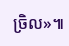ច្រិល»៕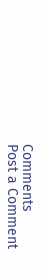Comments
Post a Comment